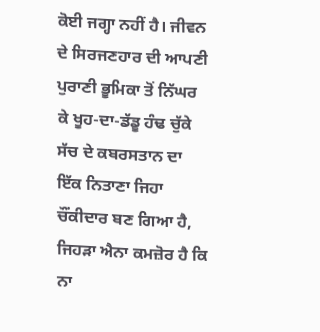ਕੋਈ ਜਗ੍ਹਾ ਨਹੀਂ ਹੈ। ਜੀਵਨ ਦੇ ਸਿਰਜਣਹਾਰ ਦੀ ਆਪਣੀ ਪੁਰਾਣੀ ਭੂਮਿਕਾ ਤੋਂ ਨਿੱਘਰ ਕੇ ਖੂਹ-ਦਾ-ਡੱਡੂ ਹੰਢ ਚੁੱਕੇ ਸੱਚ ਦੇ ਕਬਰਸਤਾਨ ਦਾ ਇੱਕ ਨਿਤਾਣਾ ਜਿਹਾ ਚੌਂਕੀਦਾਰ ਬਣ ਗਿਆ ਹੈ, ਜਿਹੜਾ ਐਨਾ ਕਮਜ਼ੋਰ ਹੈ ਕਿ ਨਾ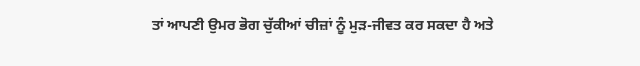ਤਾਂ ਆਪਣੀ ਉਮਰ ਭੋਗ ਚੁੱਕੀਆਂ ਚੀਜ਼ਾਂ ਨੂੰ ਮੁੜ-ਜੀਵਤ ਕਰ ਸਕਦਾ ਹੈ ਅਤੇ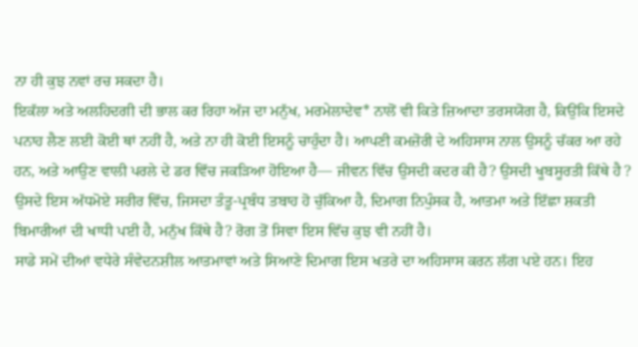ਨਾ ਹੀ ਕੁਝ ਨਵਾਂ ਰਚ ਸਕਦਾ ਹੈ।
ਇਕੱਲਾ ਅਤੇ ਅਲਹਿਦਗੀ ਦੀ ਭਾਲ ਕਰ ਰਿਹਾ ਅੱਜ ਦਾ ਮਨੁੱਖ, ਮਰਮੇਲਾਦੇਵ* ਨਾਲੋਂ ਵੀ ਕਿਤੇ ਜ਼ਿਆਦਾ ਤਰਸਯੋਗ ਹੈ, ਕਿਉਂਕਿ ਇਸਦੇ ਪਨਾਹ ਲੈਣ ਲਈ ਕੋਈ ਥਾਂ ਨਹੀਂ ਹੈ, ਅਤੇ ਨਾ ਹੀ ਕੋਈ ਇਸਨੂੰ ਚਾਹੁੰਦਾ ਹੈ। ਆਪਣੀ ਕਮਜ਼ੋਰੀ ਦੇ ਅਹਿਸਾਸ ਨਾਲ ਉਸਨੂੰ ਚੱਕਰ ਆ ਰਹੇ ਹਨ, ਅਤੇ ਆਉਣ ਵਾਲੀ ਪਰਲੇ ਦੇ ਡਰ ਵਿੱਚ ਜਕੜਿਆ ਹੋਇਆ ਹੈ— ਜੀਵਨ ਵਿੱਚ ਉਸਦੀ ਕਦਰ ਕੀ ਹੈ? ਉਸਦੀ ਖੂਬਸੂਰਤੀ ਕਿੱਥੇ ਹੈ ? ਉਸਦੇ ਇਸ ਅੱਧਮੋਏ ਸਰੀਰ ਵਿੱਚ, ਜਿਸਦਾ ਤੰਤੂ-ਪ੍ਰਬੰਧ ਤਬਾਹ ਹੋ ਚੁੱਕਿਆ ਹੈ, ਦਿਮਾਗ ਨਿਪੁੰਸਕ ਹੈ, ਆਤਮਾ ਅਤੇ ਇੱਛਾ ਸ਼ਕਤੀ ਬਿਮਾਰੀਆਂ ਦੀ ਖਾਧੀ ਪਈ ਹੈ, ਮਨੁੱਖ ਕਿੱਥੇ ਹੈ? ਰੋਗ ਤੋਂ ਸਿਵਾ ਇਸ ਵਿੱਚ ਕੁਝ ਵੀ ਨਹੀਂ ਹੈ।
ਸਾਡੇ ਸਮੇਂ ਦੀਆਂ ਵਧੇਰੇ ਸੰਵੇਦਨਸ਼ੀਲ ਆਤਮਾਵਾਂ ਅਤੇ ਸਿਆਣੇ ਦਿਮਾਗ ਇਸ ਖਤਰੇ ਦਾ ਅਹਿਸਾਸ ਕਰਨ ਲੱਗ ਪਏ ਹਨ। ਇਹ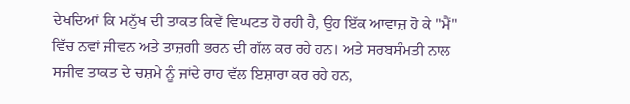ਦੇਖਦਿਆਂ ਕਿ ਮਨੁੱਖ ਦੀ ਤਾਕਤ ਕਿਵੇਂ ਵਿਘਟਤ ਹੋ ਰਹੀ ਹੈ, ਉਹ ਇੱਕ ਆਵਾਜ਼ ਹੋ ਕੇ "ਮੈਂ" ਵਿੱਚ ਨਵਾਂ ਜੀਵਨ ਅਤੇ ਤਾਜ਼ਗੀ ਭਰਨ ਦੀ ਗੱਲ ਕਰ ਰਹੇ ਹਨ। ਅਤੇ ਸਰਬਸੰਮਤੀ ਨਾਲ ਸਜੀਵ ਤਾਕਤ ਦੇ ਚਸ਼ਮੇ ਨੂੰ ਜਾਂਦੇ ਰਾਹ ਵੱਲ ਇਸ਼ਾਰਾ ਕਰ ਰਹੇ ਹਨ,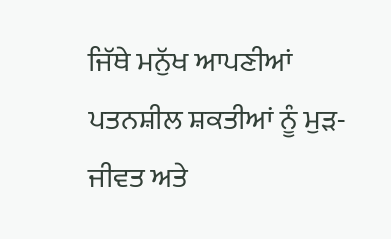ਜਿੱਥੇ ਮਨੁੱਖ ਆਪਣੀਆਂ ਪਤਨਸ਼ੀਲ ਸ਼ਕਤੀਆਂ ਨੂੰ ਮੁੜ-ਜੀਵਤ ਅਤੇ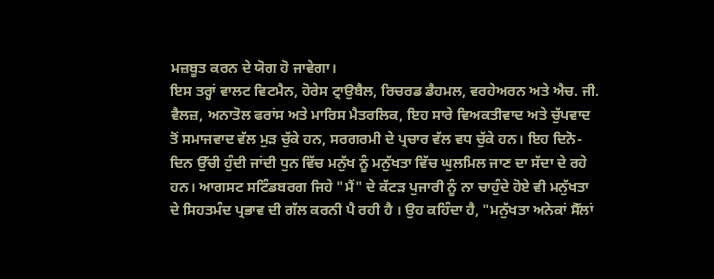ਮਜ਼ਬੂਤ ਕਰਨ ਦੇ ਯੋਗ ਹੋ ਜਾਵੇਗਾ।
ਇਸ ਤਰ੍ਹਾਂ ਵਾਲਟ ਵਿਟਮੈਨ, ਹੋਰੇਸ ਟ੍ਰਾਉਬੈਲ, ਰਿਚਰਡ ਡੈਹਮਲ, ਵਰਹੇਅਰਨ ਅਤੇ ਐਚ. ਜੀ. ਵੈਲਜ਼, ਅਨਾਤੋਲ ਫਰਾਂਸ ਅਤੇ ਮਾਰਿਸ ਮੈਤਰਲਿਕ, ਇਹ ਸਾਰੇ ਵਿਅਕਤੀਵਾਦ ਅਤੇ ਚੁੱਪਵਾਦ ਤੋਂ ਸਮਾਜਵਾਦ ਵੱਲ ਮੁੜ ਚੁੱਕੇ ਹਨ, ਸਰਗਰਮੀ ਦੇ ਪ੍ਰਚਾਰ ਵੱਲ ਵਧ ਚੁੱਕੇ ਹਨ। ਇਹ ਦਿਨੋ-ਦਿਨ ਉੱਚੀ ਹੁੰਦੀ ਜਾਂਦੀ ਧੁਨ ਵਿੱਚ ਮਨੁੱਖ ਨੂੰ ਮਨੁੱਖਤਾ ਵਿੱਚ ਘੁਲਮਿਲ ਜਾਣ ਦਾ ਸੱਦਾ ਦੇ ਰਹੇ ਹਨ। ਆਗਸਟ ਸਟਿੰਡਬਰਗ ਜਿਹੇ "ਮੈਂ" ਦੇ ਕੱਟੜ ਪੁਜਾਰੀ ਨੂੰ ਨਾ ਚਾਹੁੰਦੇ ਹੋਏ ਵੀ ਮਨੁੱਖਤਾ ਦੇ ਸਿਹਤਮੰਦ ਪ੍ਰਭਾਵ ਦੀ ਗੱਲ ਕਰਨੀ ਪੈ ਰਹੀ ਹੈ । ਉਹ ਕਹਿੰਦਾ ਹੈ, "ਮਨੁੱਖਤਾ ਅਨੇਕਾਂ ਸੈੱਲਾਂ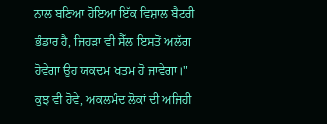ਨਾਲ ਬਣਿਆ ਹੋਇਆ ਇੱਕ ਵਿਸ਼ਾਲ ਬੈਟਰੀ ਭੰਡਾਰ ਹੈ, ਜਿਹੜਾ ਵੀ ਸੈੱਲ ਇਸਤੋਂ ਅਲੱਗ ਹੋਵੇਗਾ ਉਹ ਯਕਦਮ ਖਤਮ ਹੋ ਜਾਵੇਗਾ।"
ਕੁਝ ਵੀ ਹੋਵੇ, ਅਕਲਮੰਦ ਲੋਕਾਂ ਦੀ ਅਜਿਹੀ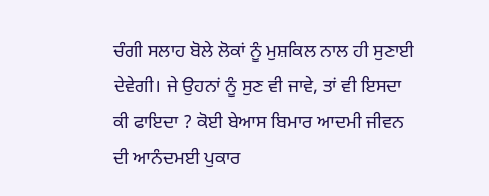ਚੰਗੀ ਸਲਾਹ ਬੋਲੇ ਲੋਕਾਂ ਨੂੰ ਮੁਸ਼ਕਿਲ ਨਾਲ ਹੀ ਸੁਣਾਈ ਦੇਵੇਗੀ। ਜੇ ਉਹਨਾਂ ਨੂੰ ਸੁਣ ਵੀ ਜਾਵੇ, ਤਾਂ ਵੀ ਇਸਦਾ ਕੀ ਫਾਇਦਾ ? ਕੋਈ ਬੇਆਸ ਬਿਮਾਰ ਆਦਮੀ ਜੀਵਨ ਦੀ ਆਨੰਦਮਈ ਪੁਕਾਰ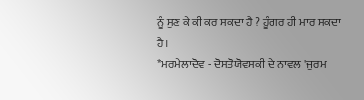ਨੂੰ ਸੁਣ ਕੇ ਕੀ ਕਰ ਸਕਦਾ ਹੈ ? ਹੂੰਗਰ ਹੀ ਮਾਰ ਸਕਦਾ ਹੈ।
*ਮਰਮੇਲਾਦੋਵ - ਦੋਸਤੋਯੋਵਸਕੀ ਦੇ ਨਾਵਲ 'ਜੁਰਮ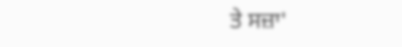ਤੇ ਸਜ਼ਾ'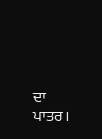ਦਾ ਪਾਤਰ।